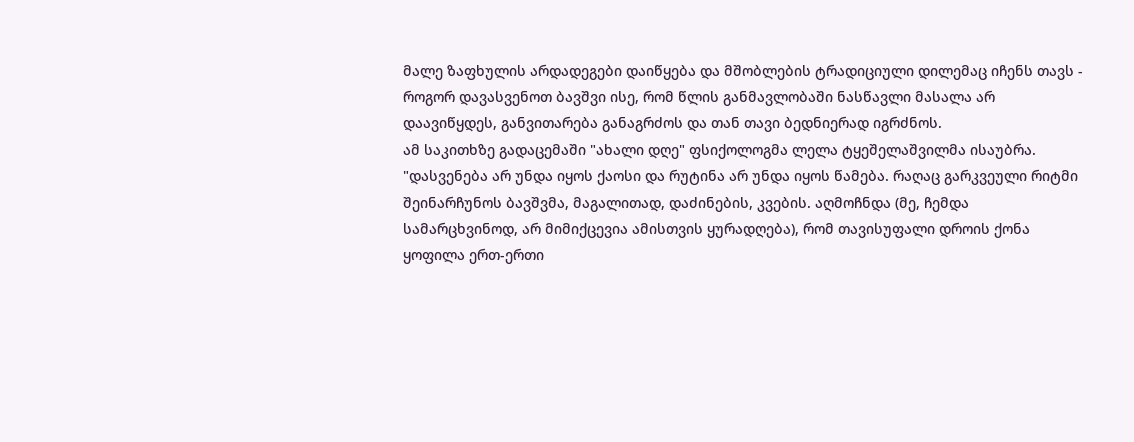მალე ზაფხულის არდადეგები დაიწყება და მშობლების ტრადიციული დილემაც იჩენს თავს - როგორ დავასვენოთ ბავშვი ისე, რომ წლის განმავლობაში ნასწავლი მასალა არ დაავიწყდეს, განვითარება განაგრძოს და თან თავი ბედნიერად იგრძნოს.
ამ საკითხზე გადაცემაში "ახალი დღე" ფსიქოლოგმა ლელა ტყეშელაშვილმა ისაუბრა.
"დასვენება არ უნდა იყოს ქაოსი და რუტინა არ უნდა იყოს წამება. რაღაც გარკვეული რიტმი შეინარჩუნოს ბავშვმა, მაგალითად, დაძინების, კვების. აღმოჩნდა (მე, ჩემდა სამარცხვინოდ, არ მიმიქცევია ამისთვის ყურადღება), რომ თავისუფალი დროის ქონა ყოფილა ერთ-ერთი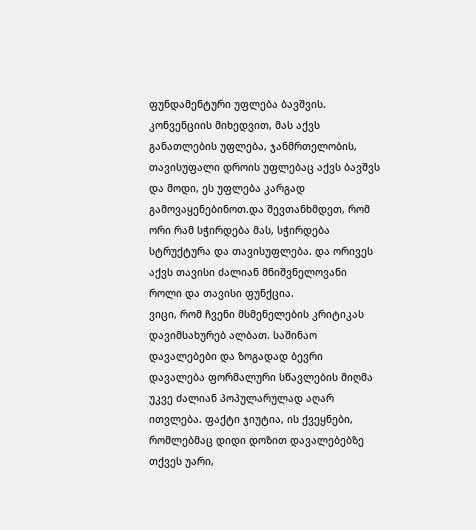ფუნდამენტური უფლება ბავშვის. კონვენციის მიხედვით, მას აქვს განათლების უფლება, ჯანმრთელობის, თავისუფალი დროის უფლებაც აქვს ბავშვს და მოდი, ეს უფლება კარგად გამოვაყენებინოთ.და შევთანხმდეთ, რომ ორი რამ სჭირდება მას, სჭირდება სტრუქტურა და თავისუფლება. და ორივეს აქვს თავისი ძალიან მნიშვნელოვანი როლი და თავისი ფუნქცია.
ვიცი, რომ ჩვენი მსმენელების კრიტიკას დავიმსახურებ ალბათ. საშინაო დავალებები და ზოგადად ბევრი დავალება ფორმალური სწავლების მიღმა უკვე ძალიან პოპულარულად აღარ ითვლება. ფაქტი ჯიუტია, ის ქვეყნები, რომლებმაც დიდი დოზით დავალებებზე თქვეს უარი,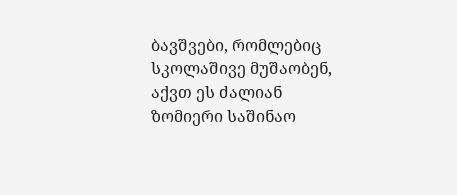ბავშვები, რომლებიც სკოლაშივე მუშაობენ, აქვთ ეს ძალიან ზომიერი საშინაო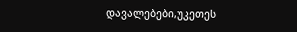დავალებები,უკეთეს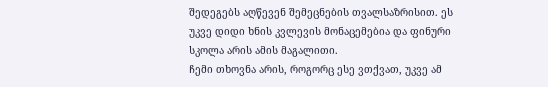შედეგებს აღწევენ შემეცნების თვალსაზრისით. ეს უკვე დიდი ხნის კვლევის მონაცემებია და ფინური სკოლა არის ამის მაგალითი.
ჩემი თხოვნა არის, როგორც ესე ვთქვათ, უკვე ამ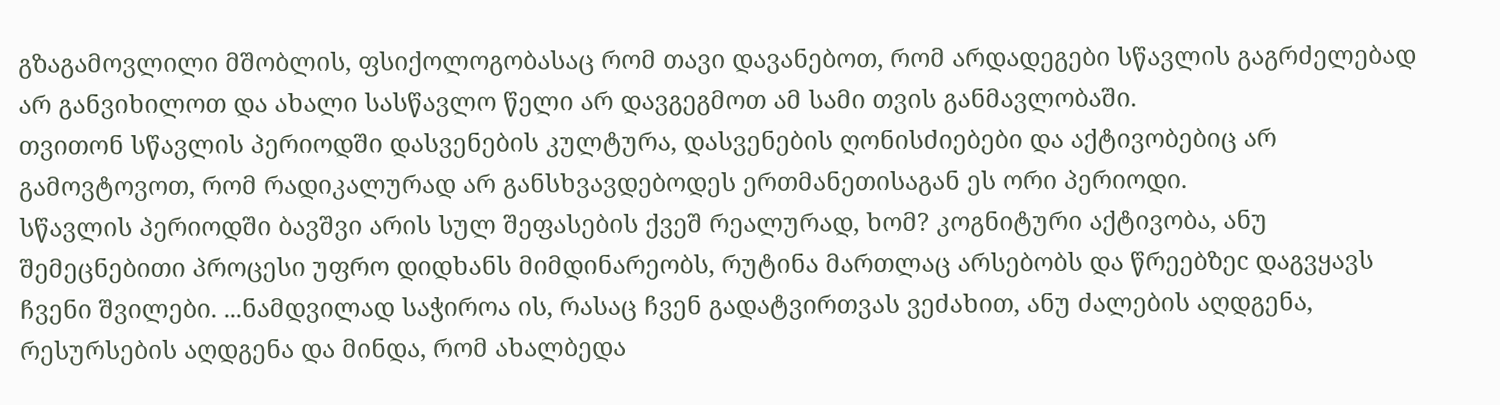გზაგამოვლილი მშობლის, ფსიქოლოგობასაც რომ თავი დავანებოთ, რომ არდადეგები სწავლის გაგრძელებად არ განვიხილოთ და ახალი სასწავლო წელი არ დავგეგმოთ ამ სამი თვის განმავლობაში.
თვითონ სწავლის პერიოდში დასვენების კულტურა, დასვენების ღონისძიებები და აქტივობებიც არ გამოვტოვოთ, რომ რადიკალურად არ განსხვავდებოდეს ერთმანეთისაგან ეს ორი პერიოდი.
სწავლის პერიოდში ბავშვი არის სულ შეფასების ქვეშ რეალურად, ხომ? კოგნიტური აქტივობა, ანუ შემეცნებითი პროცესი უფრო დიდხანს მიმდინარეობს, რუტინა მართლაც არსებობს და წრეებზეc დაგვყავს ჩვენი შვილები. ...ნამდვილად საჭიროა ის, რასაც ჩვენ გადატვირთვას ვეძახით, ანუ ძალების აღდგენა, რესურსების აღდგენა და მინდა, რომ ახალბედა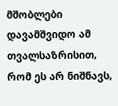მშობლები დავამშვიდო ამ თვალსაზრისით, რომ ეს არ ნიშნავს,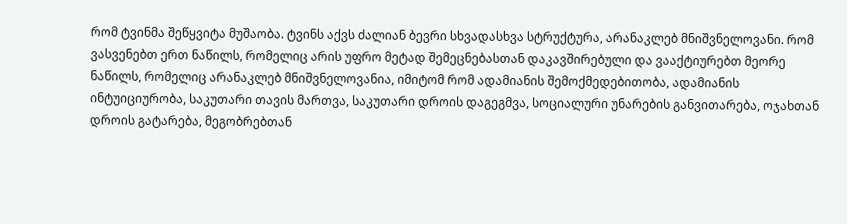რომ ტვინმა შეწყვიტა მუშაობა. ტვინს აქვს ძალიან ბევრი სხვადასხვა სტრუქტურა, არანაკლებ მნიშვნელოვანი. რომ ვასვენებთ ერთ ნაწილს, რომელიც არის უფრო მეტად შემეცნებასთან დაკავშირებული და ვააქტიურებთ მეორე ნაწილს, რომელიც არანაკლებ მნიშვნელოვანია, იმიტომ რომ ადამიანის შემოქმედებითობა, ადამიანის ინტუიციურობა, საკუთარი თავის მართვა, საკუთარი დროის დაგეგმვა, სოციალური უნარების განვითარება, ოჯახთან დროის გატარება, მეგობრებთან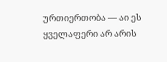ურთიერთობა — აი ეს ყველაფერი არ არის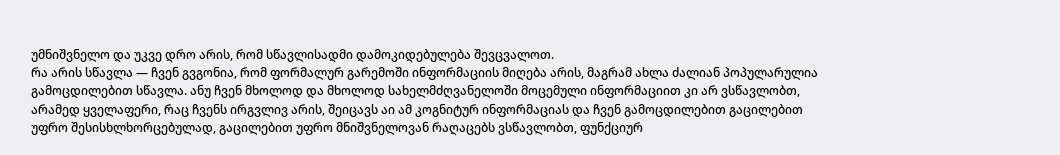უმნიშვნელო და უკვე დრო არის, რომ სწავლისადმი დამოკიდებულება შევცვალოთ.
რა არის სწავლა — ჩვენ გვგონია, რომ ფორმალურ გარემოში ინფორმაციის მიღება არის, მაგრამ ახლა ძალიან პოპულარულია გამოცდილებით სწავლა. ანუ ჩვენ მხოლოდ და მხოლოდ სახელმძღვანელოში მოცემული ინფორმაციით კი არ ვსწავლობთ, არამედ ყველაფერი, რაც ჩვენს ირგვლივ არის, შეიცავს აი ამ კოგნიტურ ინფორმაციას და ჩვენ გამოცდილებით გაცილებით უფრო შესისხლხორცებულად, გაცილებით უფრო მნიშვნელოვან რაღაცებს ვსწავლობთ, ფუნქციურ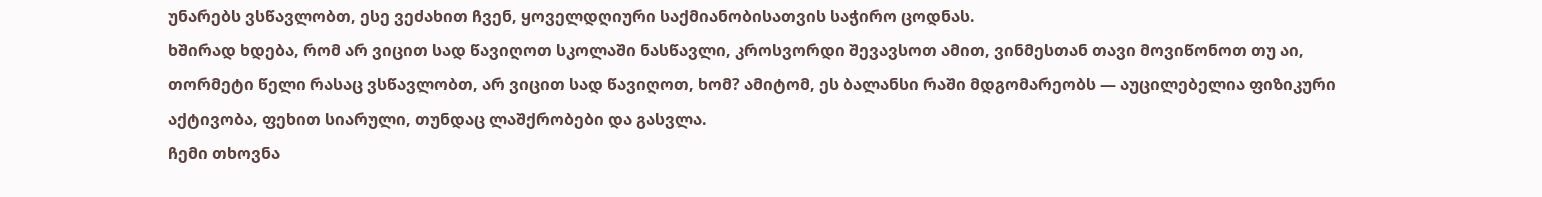უნარებს ვსწავლობთ, ესე ვეძახით ჩვენ, ყოველდღიური საქმიანობისათვის საჭირო ცოდნას.
ხშირად ხდება, რომ არ ვიცით სად წავიღოთ სკოლაში ნასწავლი, კროსვორდი შევავსოთ ამით, ვინმესთან თავი მოვიწონოთ თუ აი, თორმეტი წელი რასაც ვსწავლობთ, არ ვიცით სად წავიღოთ, ხომ? ამიტომ, ეს ბალანსი რაში მდგომარეობს — აუცილებელია ფიზიკური აქტივობა, ფეხით სიარული, თუნდაც ლაშქრობები და გასვლა.
ჩემი თხოვნა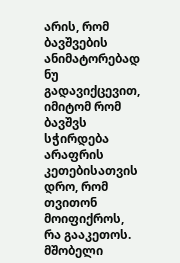არის, რომ ბავშვების ანიმატორებად ნუ გადავიქცევით, იმიტომ რომ ბავშვს სჭირდება არაფრის კეთებისათვის დრო, რომ თვითონ მოიფიქროს, რა გააკეთოს. მშობელი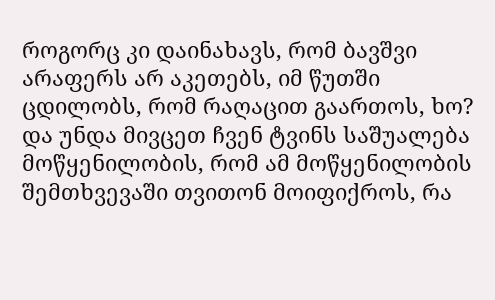როგორც კი დაინახავს, რომ ბავშვი არაფერს არ აკეთებს, იმ წუთში ცდილობს, რომ რაღაცით გაართოს, ხო? და უნდა მივცეთ ჩვენ ტვინს საშუალება მოწყენილობის, რომ ამ მოწყენილობის შემთხვევაში თვითონ მოიფიქროს, რა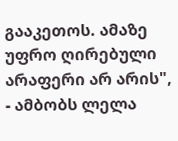გააკეთოს. ამაზე უფრო ღირებული არაფერი არ არის", - ამბობს ლელა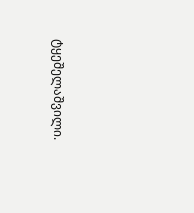ტყეშელაშვილი.